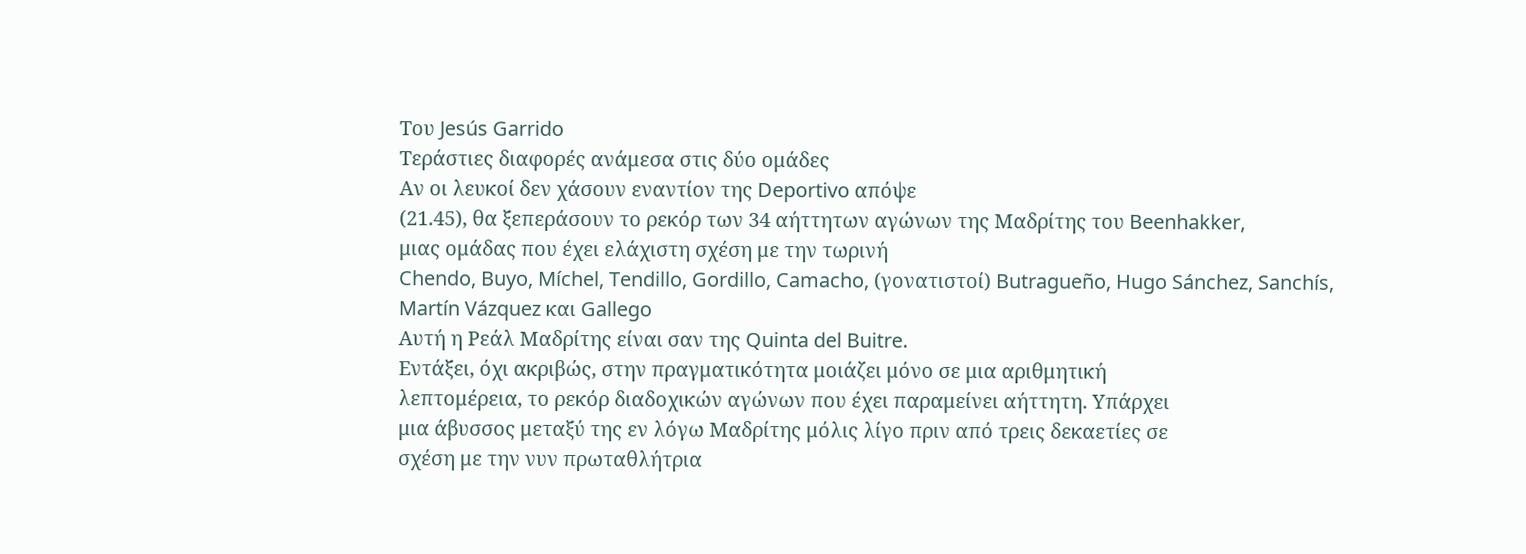Του Jesús Garrido
Τεράστιες διαφορές ανάμεσα στις δύο ομάδες
Αν οι λευκοί δεν χάσουν εναντίον της Deportivo απόψε
(21.45), θα ξεπεράσουν το ρεκόρ των 34 αήττητων αγώνων της Μαδρίτης του Beenhakker,
μιας ομάδας που έχει ελάχιστη σχέση με την τωρινή
Chendo, Buyo, Míchel, Tendillo, Gordillo, Camacho, (γονατιστοί) Butragueño, Hugo Sánchez, Sanchís, Martín Vázquez και Gallego
Αυτή η Ρεάλ Μαδρίτης είναι σαν της Quinta del Buitre.
Εντάξει, όχι ακριβώς, στην πραγματικότητα μοιάζει μόνο σε μια αριθμητική
λεπτομέρεια, το ρεκόρ διαδοχικών αγώνων που έχει παραμείνει αήττητη. Υπάρχει
μια άβυσσος μεταξύ της εν λόγω Μαδρίτης μόλις λίγο πριν από τρεις δεκαετίες σε
σχέση με την νυν πρωταθλήτρια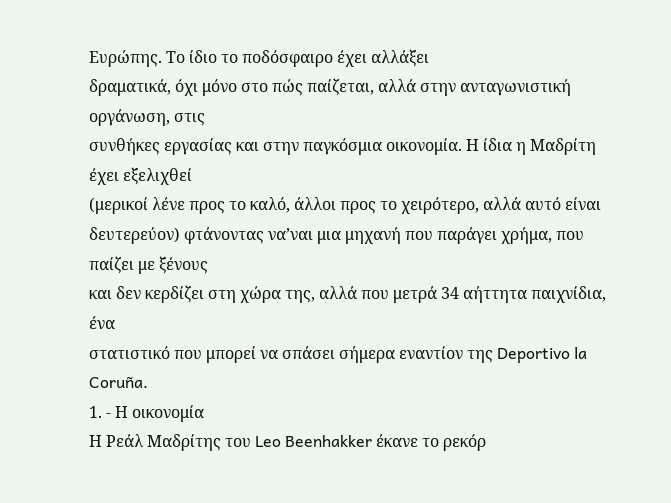Ευρώπης. Το ίδιο το ποδόσφαιρο έχει αλλάξει
δραματικά, όχι μόνο στο πώς παίζεται, αλλά στην ανταγωνιστική οργάνωση, στις
συνθήκες εργασίας και στην παγκόσμια οικονομία. Η ίδια η Μαδρίτη έχει εξελιχθεί
(μερικοί λένε προς το καλό, άλλοι προς το χειρότερο, αλλά αυτό είναι
δευτερεύον) φτάνοντας να’ναι μια μηχανή που παράγει χρήμα, που παίζει με ξένους
και δεν κερδίζει στη χώρα της, αλλά που μετρά 34 αήττητα παιχνίδια, ένα
στατιστικό που μπορεί να σπάσει σήμερα εναντίον της Deportivo la Coruña.
1. - Η οικονομία
Η Ρεάλ Μαδρίτης του Leo Beenhakker έκανε το ρεκόρ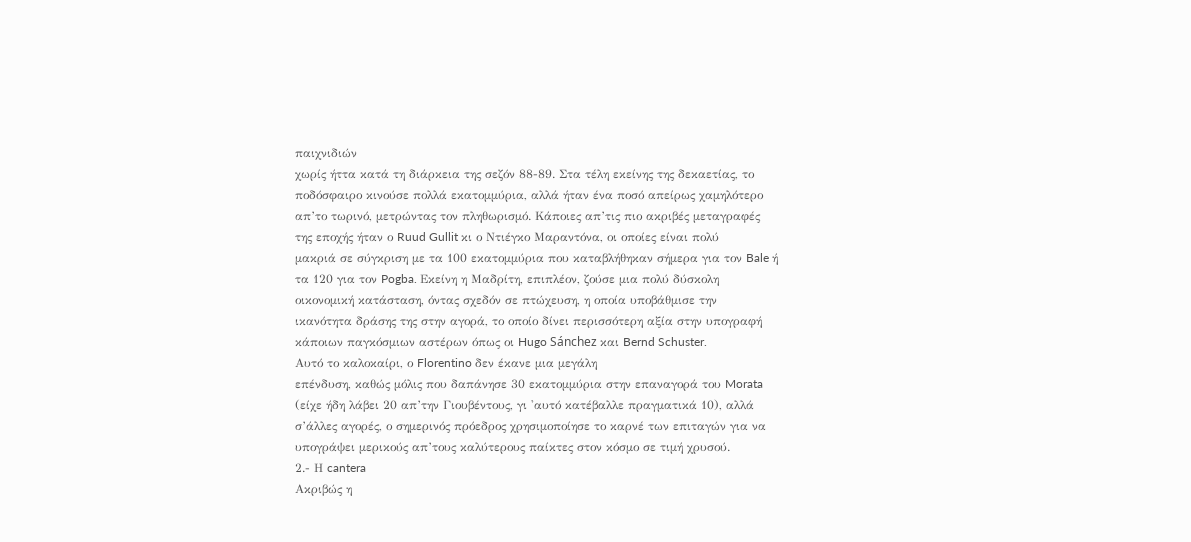παιχνιδιών
χωρίς ήττα κατά τη διάρκεια της σεζόν 88-89. Στα τέλη εκείνης της δεκαετίας, το
ποδόσφαιρο κινούσε πολλά εκατομμύρια, αλλά ήταν ένα ποσό απείρως χαμηλότερο
απ’το τωρινό, μετρώντας τον πληθωρισμό. Κάποιες απ’τις πιο ακριβές μεταγραφές
της εποχής ήταν ο Ruud Gullit κι ο Ντιέγκο Μαραντόνα, οι οποίες είναι πολύ
μακριά σε σύγκριση με τα 100 εκατομμύρια που καταβλήθηκαν σήμερα για τον Bale ή
τα 120 για τον Pogba. Εκείνη η Μαδρίτη, επιπλέον, ζούσε μια πολύ δύσκολη
οικονομική κατάσταση, όντας σχεδόν σε πτώχευση, η οποία υποβάθμισε την
ικανότητα δράσης της στην αγορά, το οποίο δίνει περισσότερη αξία στην υπογραφή
κάποιων παγκόσμιων αστέρων όπως οι Hugo Sánchez και Bernd Schuster.
Αυτό το καλοκαίρι, ο Florentino δεν έκανε μια μεγάλη
επένδυση, καθώς μόλις που δαπάνησε 30 εκατομμύρια στην επαναγορά του Morata
(είχε ήδη λάβει 20 απ’την Γιουβέντους, γι 'αυτό κατέβαλλε πραγματικά 10), αλλά
σ’άλλες αγορές, ο σημερινός πρόεδρος χρησιμοποίησε το καρνέ των επιταγών για να
υπογράψει μερικούς απ’τους καλύτερους παίκτες στον κόσμο σε τιμή χρυσού.
2.- Η cantera
Ακριβώς η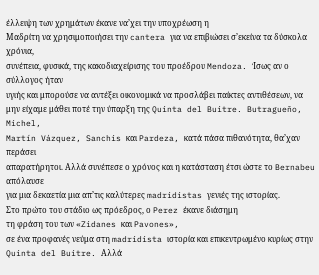έλλειψη των χρημάτων έκανε να’χει την υποχρέωση η
Μαδρίτη να χρησιμοποιήσει την cantera για να επιβιώσει σ’εκείνα τα δύσκολα χρόνια,
συνέπεια, φυσικά, της κακοδιαχείρισης του προέδρου Mendoza. Ίσως αν ο σύλλογος ήταν
υγιής και μπορούσε να αντέξει οικονομικά να προσλάβει παίκτες αντιθέσεων, να
μην είχαμε μάθει ποτέ την ύπαρξη της Quinta del Buitre. Butragueño, Michel,
Martín Vázquez, Sanchis και Pardeza, κατά πάσα πιθανότητα, θα’χαν περάσει
απαρατήρητοι. Αλλά συνέπεσε ο χρόνος και η κατάσταση έτσι ώστε το Bernabeu απόλαυσε
για μια δεκαετία μια απ’τις καλύτερες madridistas γενιές της ιστορίας.
Στο πρώτο του στάδιο ως πρόεδρος, ο Perez έκανε διάσημη
τη φράση του των «Zidanes και Pavones»,
σε ένα προφανές νεύμα στη madridista ιστορία και επικεντρωμένο κυρίως στην Quinta del Buitre. Αλλά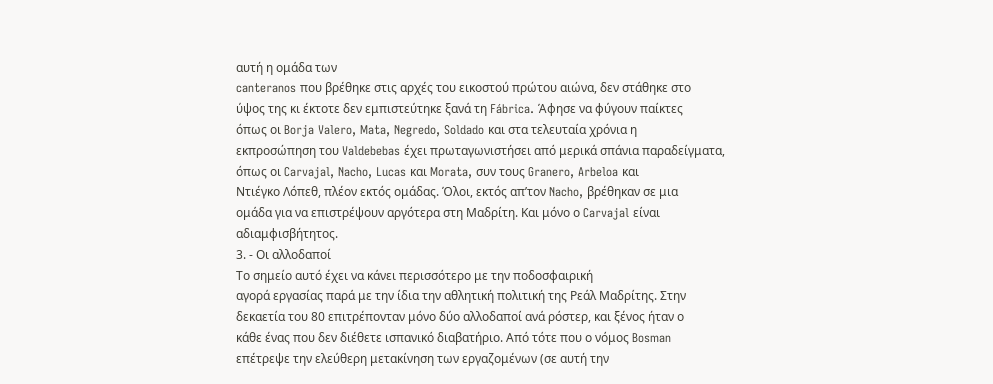αυτή η ομάδα των
canteranos που βρέθηκε στις αρχές του εικοστού πρώτου αιώνα, δεν στάθηκε στο
ύψος της κι έκτοτε δεν εμπιστεύτηκε ξανά τη Fábrica. Άφησε να φύγουν παίκτες
όπως οι Borja Valero, Mata, Negredo, Soldado και στα τελευταία χρόνια η
εκπροσώπηση του Valdebebas έχει πρωταγωνιστήσει από μερικά σπάνια παραδείγματα,
όπως οι Carvajal, Nacho, Lucas και Morata, συν τους Granero, Arbeloa και
Ντιέγκο Λόπεθ, πλέον εκτός ομάδας. Όλοι, εκτός απ’τον Nacho, βρέθηκαν σε μια
ομάδα για να επιστρέψουν αργότερα στη Μαδρίτη. Και μόνο ο Carvajal είναι
αδιαμφισβήτητος.
3. - Οι αλλοδαποί
Το σημείο αυτό έχει να κάνει περισσότερο με την ποδοσφαιρική
αγορά εργασίας παρά με την ίδια την αθλητική πολιτική της Ρεάλ Μαδρίτης. Στην
δεκαετία του 80 επιτρέπονταν μόνο δύο αλλοδαποί ανά ρόστερ, και ξένος ήταν ο
κάθε ένας που δεν διέθετε ισπανικό διαβατήριο. Από τότε που ο νόμος Bosman
επέτρεψε την ελεύθερη μετακίνηση των εργαζομένων (σε αυτή την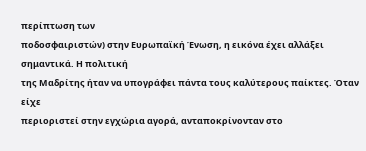περίπτωση των
ποδοσφαιριστών) στην Ευρωπαϊκή Ένωση, η εικόνα έχει αλλάξει σημαντικά. Η πολιτική
της Μαδρίτης ήταν να υπογράφει πάντα τους καλύτερους παίκτες. Όταν είχε
περιοριστεί στην εγχώρια αγορά, ανταποκρίνονταν στο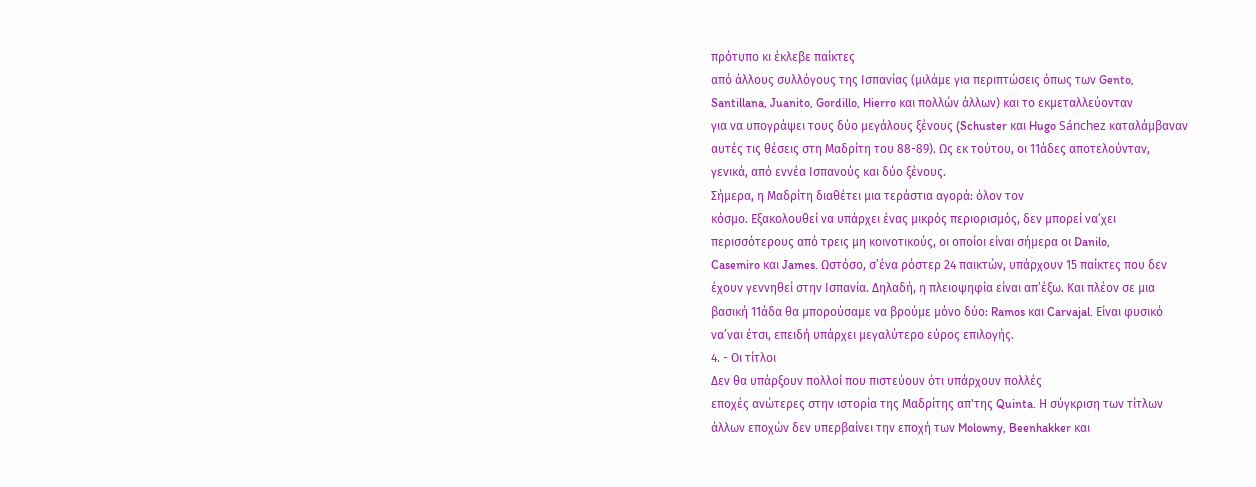πρότυπο κι έκλεβε παίκτες
από άλλους συλλόγους της Ισπανίας (μιλάμε για περιπτώσεις όπως των Gento,
Santillana, Juanito, Gordillo, Hierro και πολλών άλλων) και το εκμεταλλεύονταν
για να υπογράψει τους δύο μεγάλους ξένους (Schuster και Hugo Sánchez καταλάμβαναν
αυτές τις θέσεις στη Μαδρίτη του 88-89). Ως εκ τούτου, οι 11άδες αποτελούνταν,
γενικά, από εννέα Ισπανούς και δύο ξένους.
Σήμερα, η Μαδρίτη διαθέτει μια τεράστια αγορά: όλον τον
κόσμο. Εξακολουθεί να υπάρχει ένας μικρός περιορισμός, δεν μπορεί να’χει
περισσότερους από τρεις μη κοινοτικούς, οι οποίοι είναι σήμερα οι Danilo,
Casemiro και James. Ωστόσο, σ’ένα ρόστερ 24 παικτών, υπάρχουν 15 παίκτες που δεν
έχουν γεννηθεί στην Ισπανία. Δηλαδή, η πλειοψηφία είναι απ’έξω. Και πλέον σε μια
βασική 11άδα θα μπορούσαμε να βρούμε μόνο δύο: Ramos και Carvajal. Είναι φυσικό
να’ναι έτσι, επειδή υπάρχει μεγαλύτερο εύρος επιλογής.
4. - Οι τίτλοι
Δεν θα υπάρξουν πολλοί που πιστεύουν ότι υπάρχουν πολλές
εποχές ανώτερες στην ιστορία της Μαδρίτης απ'της Quinta. Η σύγκριση των τίτλων
άλλων εποχών δεν υπερβαίνει την εποχή των Molowny, Beenhakker και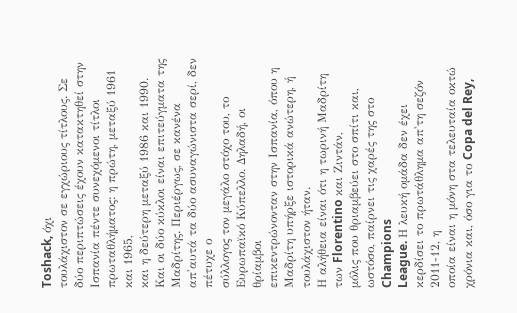Toshack, όχι
τουλάχιστον σε εγχώριους τίτλους. Σε δύο περιπτώσεις έχουν κατακτηθεί στην
Ισπανία πέντε συνεχόμενοι τίτλοι πρωταθλήματος: η πρώτη, μεταξύ 1961 και 1965,
και η δεύτερη μεταξύ 1986 και 1990. Και οι δύο κύκλοι είναι επιτεύγματα της
Μαδρίτης. Περιέργως, σε κανένα απ'αυτά τα δύο ασυναγώνιστα σερί, δεν πέτυχε ο
σύλλογος τον μεγάλο στόχο του, το Ευρωπαϊκό Κύπελλο. Δηλαδή, οι θρίαμβοι
επικεντρώνονταν στην Ισπανία, όπου η Μαδρίτη υπήρξε ιστορικά ανώτερη, ή
τουλάχιστον ήταν.
Η αλήθεια είναι ότι η τωρινή Μαδρίτη των Florentino και Ζιντάν,
μόλις που θριαμβεύει στο σπίτι και, ωστόσο, παίρνει τις χαρές της στο Champions
League. Η λευκή ομάδα δεν έχει κερδίσει το πρωτάθλημα απ'τη σεζόν 2011-12, η
οποία είναι η μόνη στα τελευταία οκτώ χρόνια και, όσο για το Copa del Rey,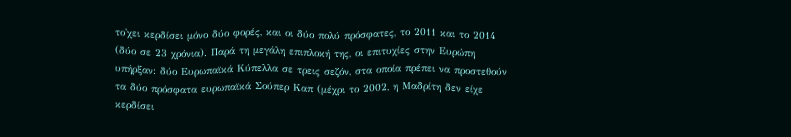το'χει κερδίσει μόνο δύο φορές, και οι δύο πολύ πρόσφατες, το 2011 και το 2014
(δύο σε 23 χρόνια). Παρά τη μεγάλη επιπλοκή της, οι επιτυχίες στην Ευρώπη
υπήρξαν: δύο Ευρωπαϊκά Κύπελλα σε τρεις σεζόν, στα οποία πρέπει να προστεθούν
τα δύο πρόσφατα ευρωπαϊκά Σούπερ Καπ (μέχρι το 2002, η Μαδρίτη δεν είχε
κερδίσει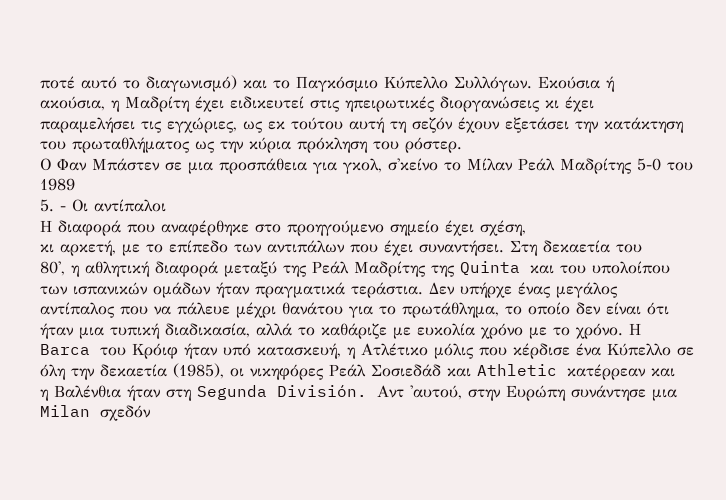ποτέ αυτό το διαγωνισμό) και το Παγκόσμιο Κύπελλο Συλλόγων. Εκούσια ή
ακούσια, η Μαδρίτη έχει ειδικευτεί στις ηπειρωτικές διοργανώσεις κι έχει
παραμελήσει τις εγχώριες, ως εκ τούτου αυτή τη σεζόν έχουν εξετάσει την κατάκτηση
του πρωταθλήματος ως την κύρια πρόκληση του ρόστερ.
Ο Φαν Μπάστεν σε μια προσπάθεια για γκολ, σ'κείνο το Μίλαν Ρεάλ Μαδρίτης 5-0 του 1989
5. - Οι αντίπαλοι
Η διαφορά που αναφέρθηκε στο προηγούμενο σημείο έχει σχέση,
κι αρκετή, με το επίπεδο των αντιπάλων που έχει συναντήσει. Στη δεκαετία του
80', η αθλητική διαφορά μεταξύ της Ρεάλ Μαδρίτης της Quinta και του υπολοίπου
των ισπανικών ομάδων ήταν πραγματικά τεράστια. Δεν υπήρχε ένας μεγάλος
αντίπαλος που να πάλευε μέχρι θανάτου για το πρωτάθλημα, το οποίο δεν είναι ότι
ήταν μια τυπική διαδικασία, αλλά το καθάριζε με ευκολία χρόνο με το χρόνο. Η
Barca του Κρόιφ ήταν υπό κατασκευή, η Ατλέτικο μόλις που κέρδισε ένα Κύπελλο σε
όλη την δεκαετία (1985), οι νικηφόρες Ρεάλ Σοσιεδάδ και Athletic κατέρρεαν και
η Βαλένθια ήταν στη Segunda División. Αντ 'αυτού, στην Ευρώπη συνάντησε μια
Milan σχεδόν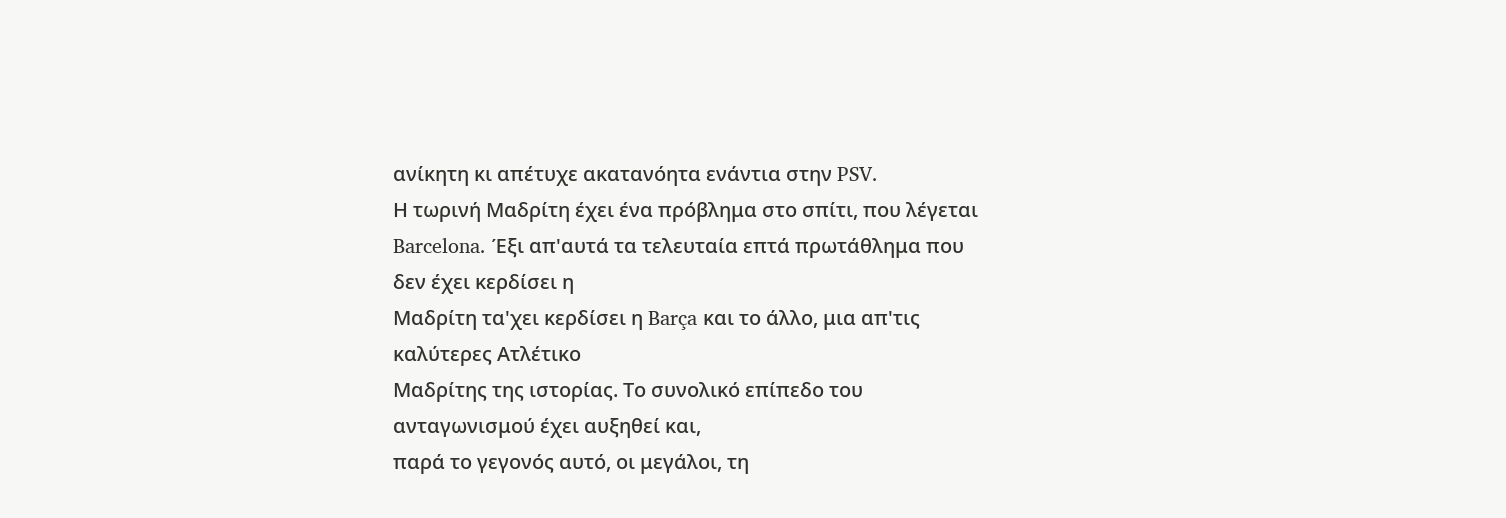ανίκητη κι απέτυχε ακατανόητα ενάντια στην PSV.
Η τωρινή Μαδρίτη έχει ένα πρόβλημα στο σπίτι, που λέγεται
Barcelona. Έξι απ'αυτά τα τελευταία επτά πρωτάθλημα που δεν έχει κερδίσει η
Μαδρίτη τα'χει κερδίσει η Barça και το άλλο, μια απ'τις καλύτερες Ατλέτικο
Μαδρίτης της ιστορίας. Το συνολικό επίπεδο του ανταγωνισμού έχει αυξηθεί και,
παρά το γεγονός αυτό, οι μεγάλοι, τη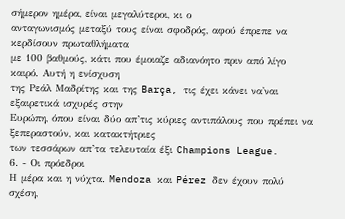σήμερον ημέρα, είναι μεγαλύτεροι, κι ο
ανταγωνισμός μεταξύ τους είναι σφοδρός, αφού έπρεπε να κερδίσουν πρωταθλήματα
με 100 βαθμούς, κάτι που έμοιαζε αδιανόητο πριν από λίγο καιρό. Αυτή η ενίσχυση
της Ρεάλ Μαδρίτης και της Barça, τις έχει κάνει να'ναι εξαιρετικά ισχυρές στην
Ευρώπη, όπου είναι δύο απ’τις κύριες αντιπάλους που πρέπει να ξεπεραστούν, και κατακτήτριες
των τεσσάρων απ’τα τελευταία έξι Champions League.
6. - Οι πρόεδροι
Η μέρα και η νύχτα. Mendoza και Pérez δεν έχουν πολύ σχέση,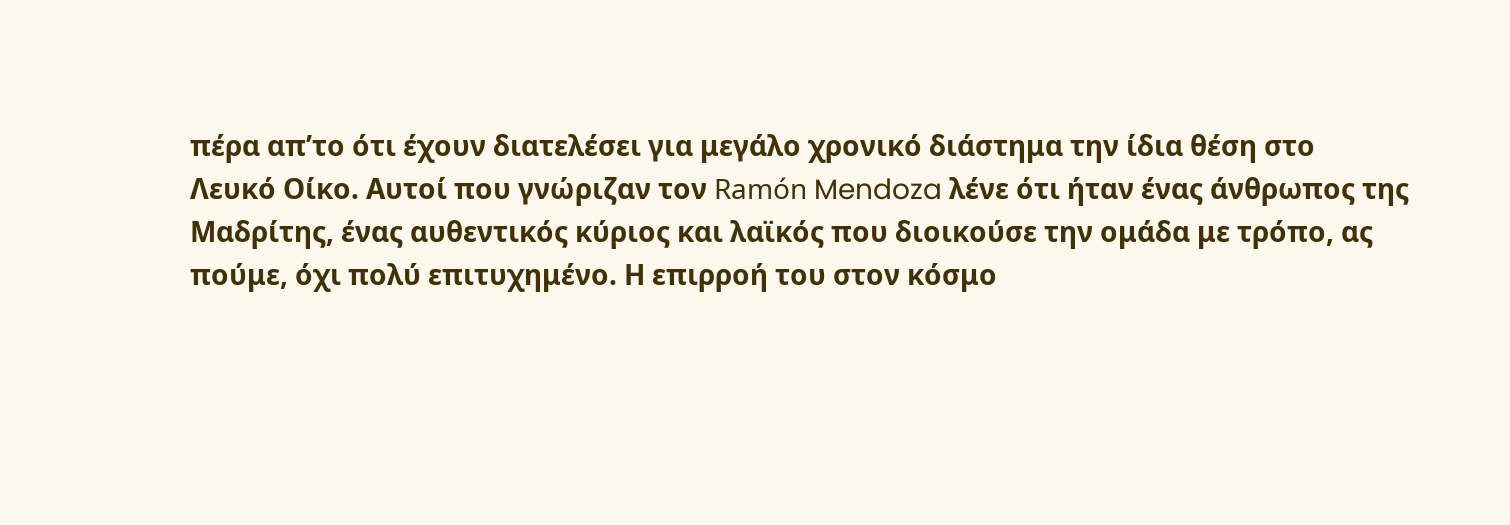πέρα απ’το ότι έχουν διατελέσει για μεγάλο χρονικό διάστημα την ίδια θέση στο
Λευκό Οίκο. Αυτοί που γνώριζαν τον Ramón Mendoza λένε ότι ήταν ένας άνθρωπος της
Μαδρίτης, ένας αυθεντικός κύριος και λαϊκός που διοικούσε την ομάδα με τρόπο, ας
πούμε, όχι πολύ επιτυχημένο. Η επιρροή του στον κόσμο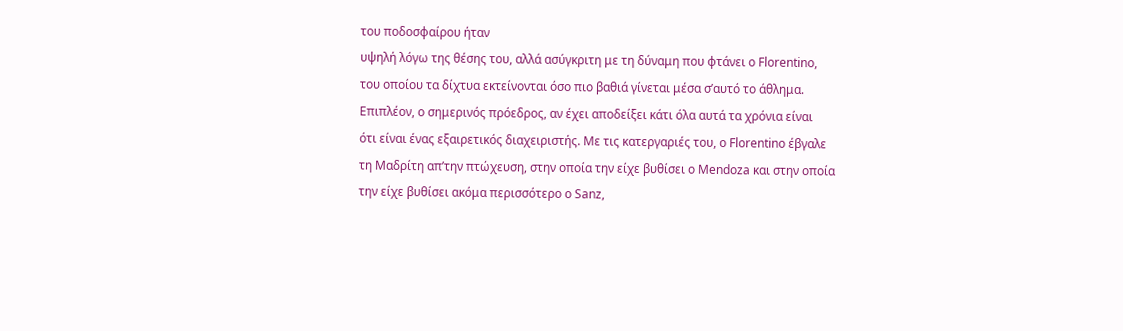του ποδοσφαίρου ήταν
υψηλή λόγω της θέσης του, αλλά ασύγκριτη με τη δύναμη που φτάνει ο Florentino,
του οποίου τα δίχτυα εκτείνονται όσο πιο βαθιά γίνεται μέσα σ’αυτό το άθλημα.
Επιπλέον, ο σημερινός πρόεδρος, αν έχει αποδείξει κάτι όλα αυτά τα χρόνια είναι
ότι είναι ένας εξαιρετικός διαχειριστής. Με τις κατεργαριές του, ο Florentino έβγαλε
τη Μαδρίτη απ’την πτώχευση, στην οποία την είχε βυθίσει ο Mendoza και στην οποία
την είχε βυθίσει ακόμα περισσότερο ο Sanz,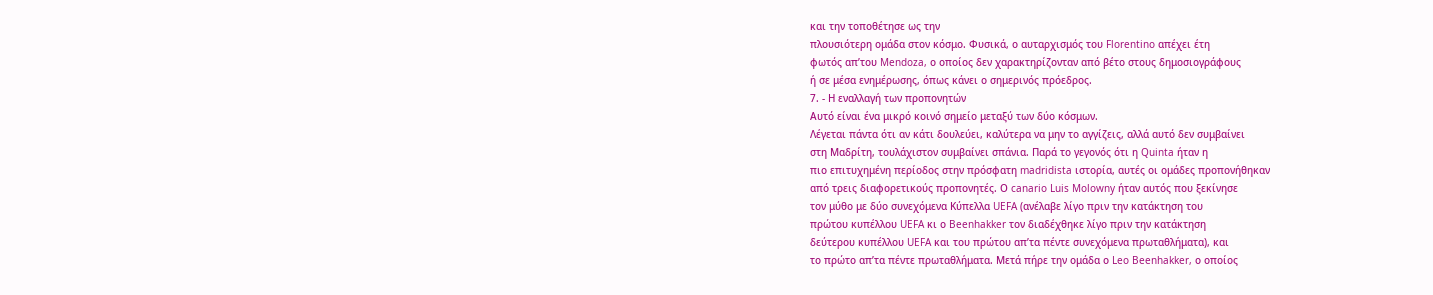και την τοποθέτησε ως την
πλουσιότερη ομάδα στον κόσμο. Φυσικά, ο αυταρχισμός του Florentino απέχει έτη
φωτός απ’του Mendoza, ο οποίος δεν χαρακτηρίζονταν από βέτο στους δημοσιογράφους
ή σε μέσα ενημέρωσης, όπως κάνει ο σημερινός πρόεδρος.
7. - Η εναλλαγή των προπονητών
Αυτό είναι ένα μικρό κοινό σημείο μεταξύ των δύο κόσμων.
Λέγεται πάντα ότι αν κάτι δουλεύει, καλύτερα να μην το αγγίζεις, αλλά αυτό δεν συμβαίνει
στη Μαδρίτη, τουλάχιστον συμβαίνει σπάνια. Παρά το γεγονός ότι η Quinta ήταν η
πιο επιτυχημένη περίοδος στην πρόσφατη madridista ιστορία, αυτές οι ομάδες προπονήθηκαν
από τρεις διαφορετικούς προπονητές. Ο canario Luis Molowny ήταν αυτός που ξεκίνησε
τον μύθο με δύο συνεχόμενα Κύπελλα UEFA (ανέλαβε λίγο πριν την κατάκτηση του
πρώτου κυπέλλου UEFA κι ο Beenhakker τον διαδέχθηκε λίγο πριν την κατάκτηση
δεύτερου κυπέλλου UEFA και του πρώτου απ’τα πέντε συνεχόμενα πρωταθλήματα), και
το πρώτο απ’τα πέντε πρωταθλήματα. Μετά πήρε την ομάδα ο Leo Beenhakker, ο οποίος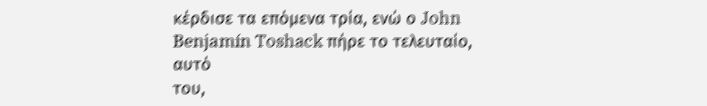κέρδισε τα επόμενα τρία, ενώ ο John Benjamín Toshack πήρε το τελευταίο, αυτό
του,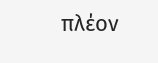πλέον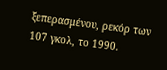ξεπερασμένου, ρεκόρ των 107 γκολ, το 1990.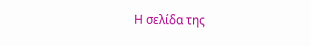Η σελίδα της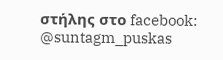στήλης στο facebook:
@suntagm_puskas